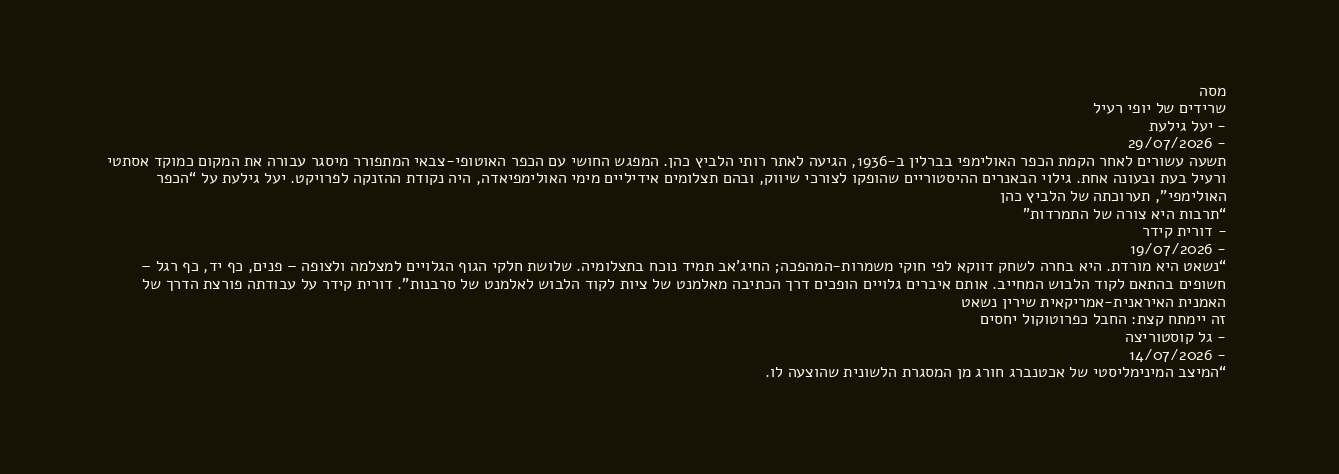מסה
שרידים של יופי רעיל
- יעל גילעת
- 29/07/2026
תשעה עשורים לאחר הקמת הכפר האולימפי בברלין ב-1936, הגיעה לאתר רותי הלביץ כהן. המפגש החושי עם הכפר האוטופי-צבאי המתפורר מיסגר עבורה את המקום כמוקד אסתטי ורעיל בעת ובעונה אחת. גילוי הבאנרים ההיסטוריים שהופקו לצורכי שיווק, ובהם תצלומים אידיליים מימי האולימפיאדה, היה נקודת ההזנקה לפרויקט. יעל גילעת על “הכפר האולימפי”, תערוכתה של הלביץ כהן
“תרבות היא צורה של התמרדות”
- דורית קידר
- 19/07/2026
“נשאט היא מורדת. היא בחרה לשחק דווקא לפי חוקי משמרות-המהפכה; החיג’אב תמיד נוכח בתצלומיה. שלושת חלקי הגוף הגלויים למצלמה ולצופה – פנים, כף יד, כף רגל – חשופים בהתאם לקוד הלבוש המחייב. אותם איברים גלויים הופכים דרך הכתיבה מאלמנט של ציות לקוד הלבוש לאלמנט של סרבנות”. דורית קידר על עבודתה פורצת הדרך של האמנית האיראנית-אמריקאית שירין נשאט
זה יימתח קצת: החבל כפרוטוקול יחסים
- גל קוסטוריצה
- 14/07/2026
“המיצב המינימליסטי של אכטנברג חורג מן המסגרת הלשונית שהוצעה לו.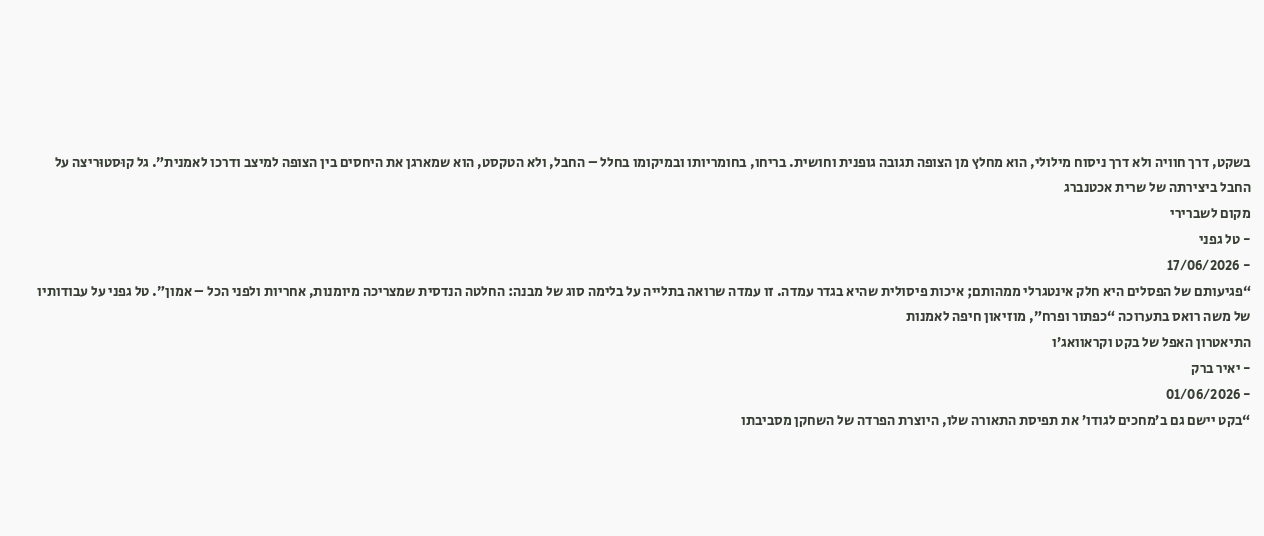בשקט, דרך חוויה ולא דרך ניסוח מילולי, הוא מחלץ מן הצופה תגובה גופנית וחושית. בריחו, בחומריותו ובמיקומו בחלל – החבל, ולא הטקסט, הוא שמארגן את היחסים בין הצופה למיצב ודרכו לאמנית”. גל קוּסטוּריצה על החבל ביצירתה של שרית אכטנברג
מקום לשברירי
- טל גפני
- 17/06/2026
“פגיעותם של הפסלים היא חלק אינטגרלי ממהותם; איכות פיסולית שהיא בגדר עמדה. זו עמדה שרואה בתלייה על בלימה סוג של מבנה: החלטה הנדסית שמצריכה מיומנות, אחריות ולפני הכל – אמון״. טל גפני על עבודותיו של משה רואס בתערוכה “כפתור ופרח”, מוזיאון חיפה לאמנות
התיאטרון האפל של בקט וקראוואג’ו
- יאיר ברק
- 01/06/2026
“בקט יישם גם ב’מחכים לגודו’ את תפיסת התאורה שלו, היוצרת הפרדה של השחקן מסביבתו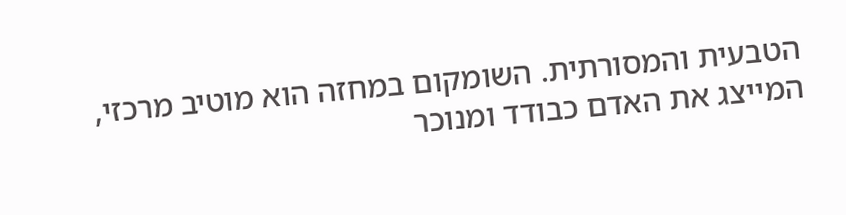הטבעית והמסורתית. השומקום במחזה הוא מוטיב מרכזי, המייצג את האדם כבודד ומנוכר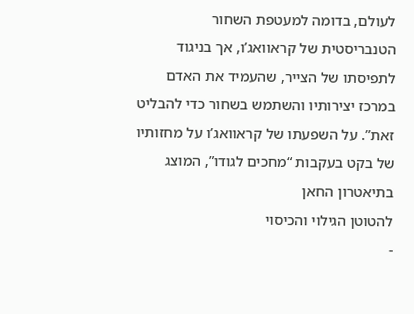לעולם, בדומה למעטפת השחור הטנבריסטית של קראוואג’ו, אך בניגוד לתפיסתו של הצייר, שהעמיד את האדם במרכז יצירותיו והשתמש בשחור כדי להבליט זאת”. על השפעתו של קראוואג’ו על מחזותיו של בקט בעקבות “מחכים לגודו”, המוצג בתיאטרון החאן
להטוטן הגילוי והכיסוי
-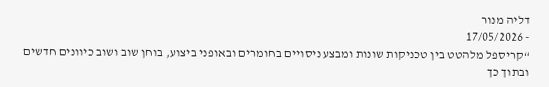דליה מנור
- 17/05/2026
“קריספל מלהטט בין טכניקות שונות ומבצע ניסויים בחומרים ובאופני ביצוע, בוחן שוב ושוב כיוונים חדשים ובתוך כך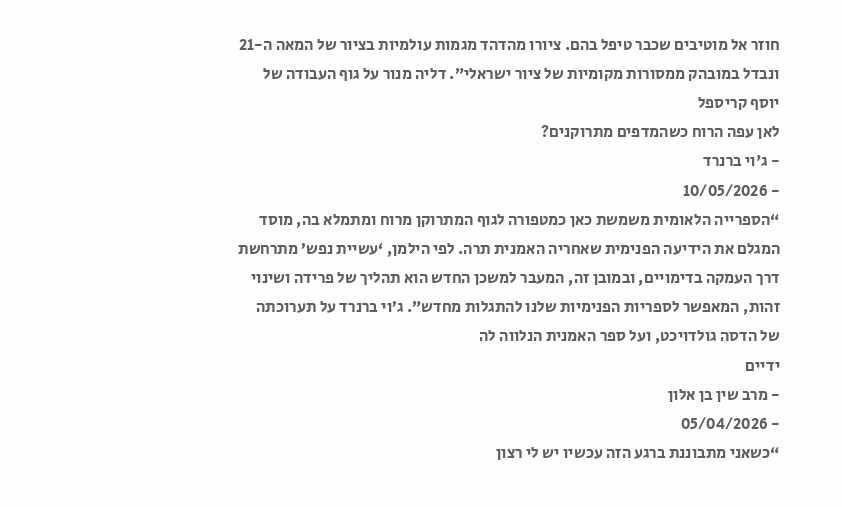חוזר אל מוטיבים שכבר טיפל בהם. ציורו מהדהד מגמות עולמיות בציור של המאה ה-21 ונבדל במובהק ממסורות מקומיות של ציור ישראלי”. דליה מנור על גוף העבודה של יוסף קריספל
לאן עפה הרוח כשהמדפים מתרוקנים?
- ג'וי ברנרד
- 10/05/2026
“הספרייה הלאומית משמשת כאן כמטפורה לגוף המתרוקן מרוח ומתמלא בה, מוסד המגלם את הידיעה הפנימית שאחריה האמנית תרה. לפי הילמן, ‘עשיית נפש’ מתרחשת דרך העמקה בדימויים, ובמובן זה, המעבר למשכן החדש הוא תהליך של פרידה ושינוי זהות, המאפשר לספריות הפנימיות שלנו להתגלות מחדש”. ג’וי ברנרד על תערוכתה של הדסה גולדויכט, ועל ספר האמנית הנלווה לה
ידיים
- מרב שין בן אלון
- 05/04/2026
“כשאני מתבוננת ברגע הזה עכשיו יש לי רצון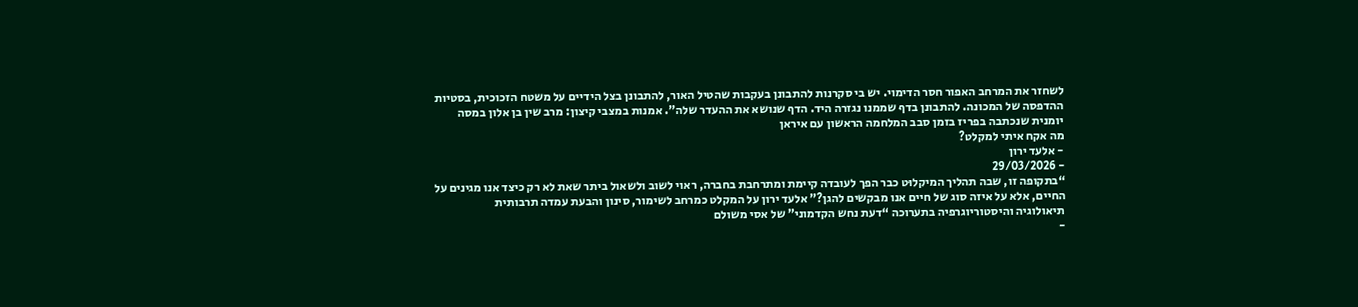לשחזר את המרחב האפור חסר הדימוי. יש בי סקרנות להתבונן בעקבות שהטיל האור, להתבונן בצל הידיים על משטח הזכוכית, בסטיות ההדפסה של המכונה. להתבונן בדף שממנו נגזרה היד. הדף שנושא את ההעדר שלה”. אמנות במצבי קיצון: מרב שין בן אלון במסה יומנית שנכתבה בפריז בזמן סבב המלחמה הראשון עם איראן
מה אקח איתי למקלט?
- אלעד ירון
- 29/03/2026
“בתקופה זו, שבה תהליך המיקלוּט כבר הפך לעובדה קיימת ומתרחבת בחברה, ראוי לשוב ולשאול ביתר שאת לא רק כיצד אנו מגינים על החיים, אלא על איזה סוג של חיים אנו מבקשים להגן?” אלעד ירון על המקלט כמרחב לשימור, סינון והבעת עמדה תרבותית
תיאולוגיה והיסטוריוגרפיה בתערוכה “דעת נחש הקדמוני” של אסי משולם
-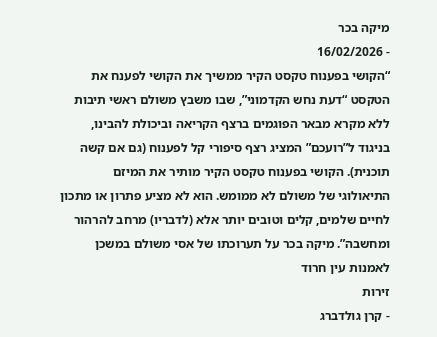מיקה בכר
- 16/02/2026
“הקושי בפענוח טקסט הקיר ממשיך את הקושי לפענח את הטקסט “דעת נחש הקדמוני”, שבו משבץ משולם ראשי תיבות ללא מקרא מבאר הפוגמים ברצף הקריאה וביכולת להבינו, בניגוד ל”רועכם” המציג רצף סיפורי קל לפענוח (גם אם קשה תוכנית). הקושי בפענוח טקסט הקיר מותיר את המיזם התיאולוגי של משולם לא ממומש. הוא לא מציע פתרון או מתכון לחיים שלמים, קלים וטובים יותר אלא (לדבריו) מרחב להרהור ומחשבה”. מיקה בכר על תערוכתו של אסי משולם במשכן לאמנות עין חרוד
זירות
- קרן גולדברג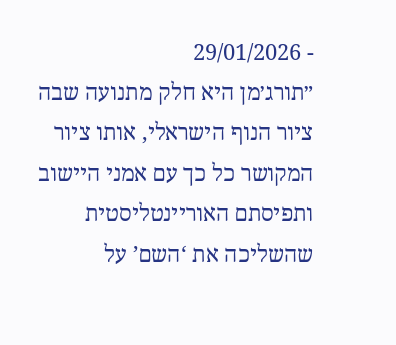- 29/01/2026
״תורג׳מן היא חלק מתנועה שבה ציור הנוף הישראלי, אותו ציור המקושר כל כך עם אמני היישוב ותפיסתם האוריינטליסטית שהשליכה את ‘השם’ על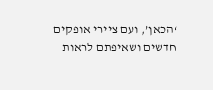‘הכאן’, ועם ציירי אופקים חדשים ושאיפתם לראות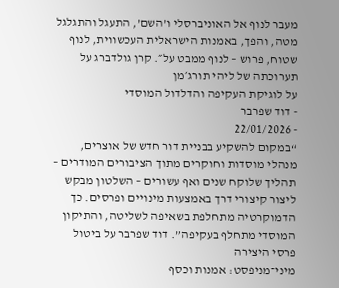מעבר לנוף אל האוניברסלי ו’השם’, התעגל והתגלגל מטה, והפך, באמנות הישראלית העכשווית, לנוף שטוח, פרוש – לנוף ממבט על״. קרן גולדברג על תערוכתה של ליהי תורג׳מן
על לוגיקת העקיפה והדלדול המוסדי
- דוד שפרבר
- 22/01/2026
“במקום להשקיע בבניית דור חדש של אוצרים, מנהלי מוסדות וחוקרים מתוך הציבורים המודרים – תהליך שלוקח שנים ואף עשורים – השלטון מבקש ליצור קיצורי דרך באמצעות מינויים ופרסים. כך הדמוקרטיה מתחלפת בשאיפה לשליטה, והתיקון המוסדי מתחלף בעקיפה”. דוד שפרבר על ביטול פרסי היצירה
מיני־מניפסט: אמנות וכסף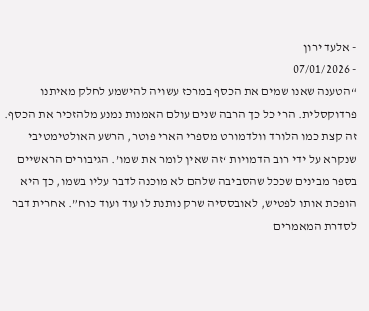- אלעד ירון
- 07/01/2026
“הטענה שאנו שמים את הכסף במרכז עשויה להישמע לחלק מאיתנו פרדוקסלית. הרי כל כך הרבה שנים עולם האמנות נמנע מלהזכיר את הכסף. זה קצת כמו הלורד וולדמורט מספרי הארי פוטר, הרשע האולטימטיבי שנקרא על ידי רוב הדמויות ‘זה שאין לומר את שמו’. הגיבורים הראשיים בספר מבינים שככל שהסביבה שלהם לא מוכנה לדבר עליו בשמו, כך היא הופכת אותו לפטיש, לאובססיה שרק נותנת לו עוד ועוד כוח”. אחרית דבר לסדרת המאמרים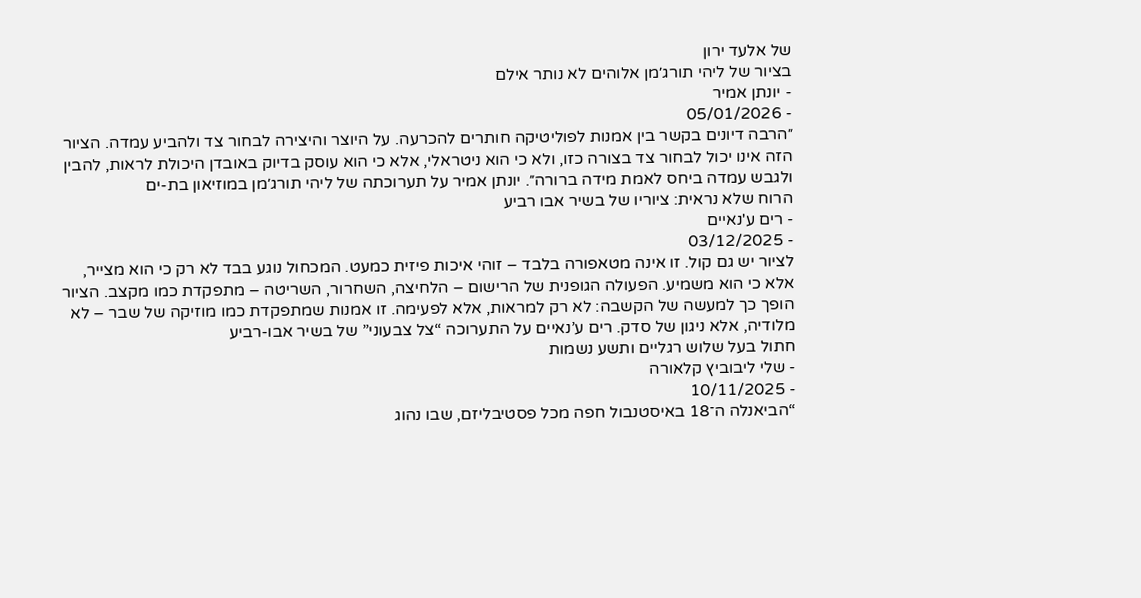של אלעד ירון
בציור של ליהי תורג׳מן אלוהים לא נותר אילם
- יונתן אמיר
- 05/01/2026
״הרבה דיונים בקשר בין אמנות לפוליטיקה חותרים להכרעה. על היוצר והיצירה לבחור צד ולהביע עמדה. הציור הזה אינו יכול לבחור צד בצורה כזו, ולא כי הוא ניטראלי, אלא כי הוא עוסק בדיוק באובדן היכולת לראות, להבין ולגבש עמדה ביחס לאמת מידה ברורה״. יונתן אמיר על תערוכתה של ליהי תורג׳מן במוזיאון בת-ים
הרוח שלא נראית: ציוריו של בשיר אבו רביע
- רים ע'נאיים
- 03/12/2025
לציור יש גם קול. זו אינה מטאפורה בלבד – זוהי איכות פיזית כמעט. המכחול נוגע בבד לא רק כי הוא מצייר, אלא כי הוא משמיע. הפעולה הגופנית של הרישום – הלחיצה, השחרור, השריטה – מתפקדת כמו מקצב. הציור הופך כך למעשה של הקשבה: לא רק למראות, אלא לפעימה. זו אמנות שמתפקדת כמו מוזיקה של שבר – לא מלודיה, אלא ניגון של סדק. רים ע’נאיים על התערוכה “צל צבעוני” של בשיר אבו-רביע
חתול בעל שלוש רגליים ותשע נשמות
- שלי ליבוביץ קלאורה
- 10/11/2025
“הביאנלה ה־18 באיסטנבול חפה מכל פסטיבליזם, שבו נהוג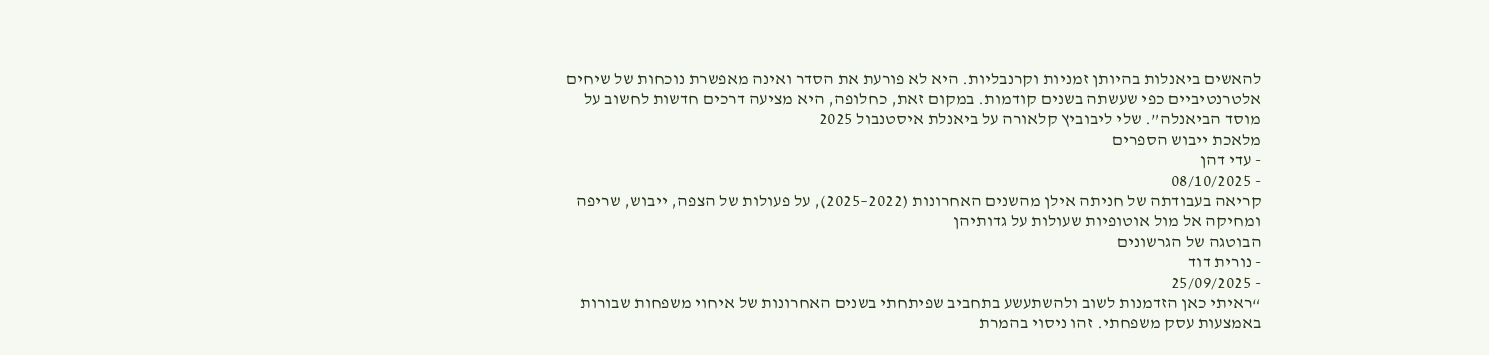להאשים ביאנלות בהיותן זמניות וקרנבליות. היא לא פורעת את הסדר ואינה מאפשרת נוכחות של שיחים אלטרנטיביים כפי שעשתה בשנים קודמות. במקום זאת, כחלופה, היא מציעה דרכים חדשות לחשוב על מוסד הביאנלה”. שלי ליבוביץ קלאורה על ביאנלת איסטנבול 2025
מלאכת ייבוש הספרים
- עדי דהן
- 08/10/2025
קריאה בעבודתה של חניתה אילן מהשנים האחרונות (2022–2025), על פעולות של הצפה, ייבוש, שריפה ומחיקה אל מול אוטופיות שעולות על גדותיהן
הבוטגה של הגרשונים
- נורית דוד
- 25/09/2025
“ראיתי כאן הזדמנות לשוב ולהשתעשע בתחביב שפיתחתי בשנים האחרונות של איחוי משפחות שבורות באמצעות עסק משפחתי. זהו ניסוי בהמרת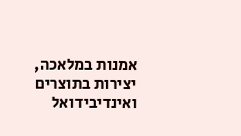אמנות במלאכה, יצירות בתוצרים ואינדיבידואל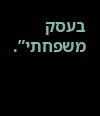בעסק משפחתי”.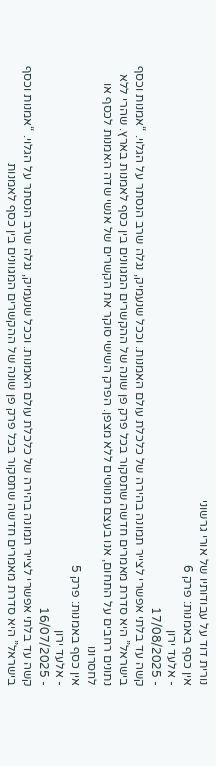נורית דוד על עבודותיו של אורי גרשוני
אין כסף באמנות: פרק 6
- אלעד ירון
- 17/08/2025
קשה עד בלתי אפשרי לצייר תמונה בהירה של כלכלת עולם האמנות. וככל שנעמיק, נגלה שרב הנסתר על הגלוי. “אמנות וכסף בישראל” היא סדרת מאמרים חדשה שתסקור בכל פרק פן שונה של ההקשרים המגוונים בין כסף לאמנות בארץ. שהרי ללא נתונים רחבים על התחום, אנו בעצם מנווטים ללא מצפן. הפרק השישי סוקר את הקשרים של אנשי שדה האמנות לכסף או לחסרונו
אין כסף באמנות: פרק 5
- אלעד ירון
- 16/07/2025
קשה עד בלתי אפשרי לצייר תמונה בהירה של כלכלת עולם האמנות. וככל שנעמיק, נגלה שרב הנסתר על הגלוי. “אמנות וכסף בישראל” היא סדרת מאמרים חדשה שתסקור בכל פרק פן שונה של ההקשרים המגוונים בין כסף לאמנות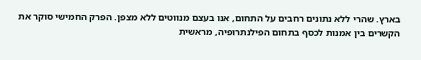בארץ. שהרי ללא נתונים רחבים על התחום, אנו בעצם מנווטים ללא מצפן. הפרק החמישי סוקר את הקשרים בין אמנות לכסף בתחום הפילנתרופיה, מראשית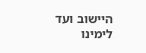היישוב ועד לימינו